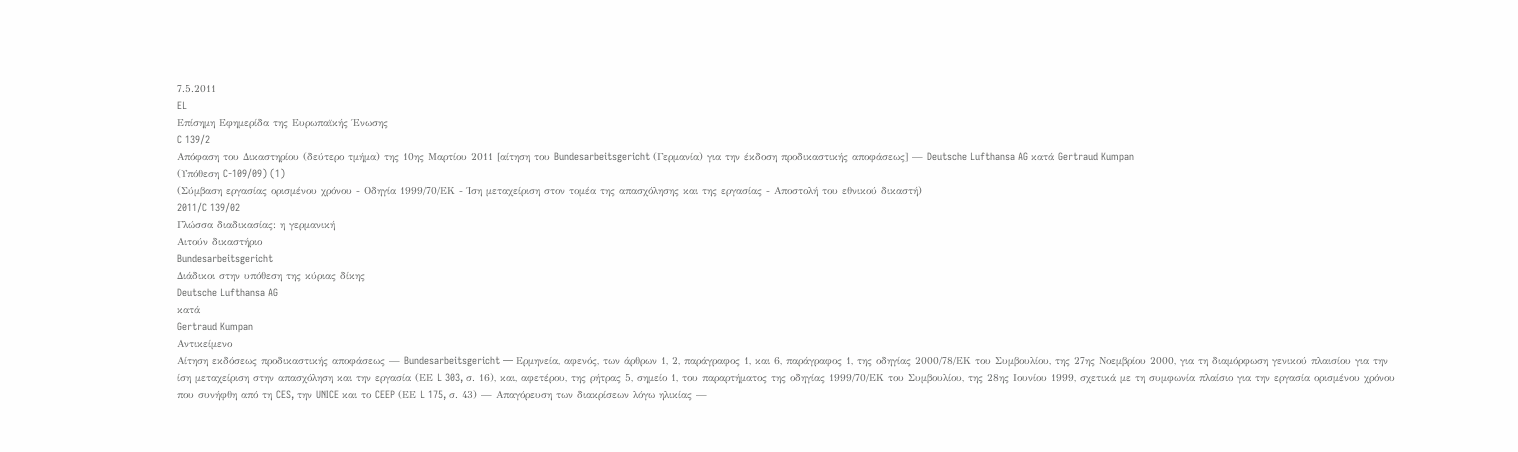7.5.2011
EL
Επίσημη Εφημερίδα της Ευρωπαϊκής Ένωσης
C 139/2
Απόφαση του Δικαστηρίου (δεύτερο τμήμα) της 10ης Μαρτίου 2011 [αίτηση του Bundesarbeitsgericht (Γερμανία) για την έκδοση προδικαστικής αποφάσεως] — Deutsche Lufthansa AG κατά Gertraud Kumpan
(Υπόθεση C-109/09) (1)
(Σύμβαση εργασίας ορισμένου χρόνου - Οδηγία 1999/70/ΕΚ - Ίση μεταχείριση στον τομέα της απασχόλησης και της εργασίας - Αποστολή του εθνικού δικαστή)
2011/C 139/02
Γλώσσα διαδικασίας: η γερμανική
Αιτούν δικαστήριο
Bundesarbeitsgericht
Διάδικοι στην υπόθεση της κύριας δίκης
Deutsche Lufthansa AG
κατά
Gertraud Kumpan
Αντικείμενο
Αίτηση εκδόσεως προδικαστικής αποφάσεως — Bundesarbeitsgericht — Ερμηνεία, αφενός, των άρθρων 1, 2, παράγραφος 1, και 6, παράγραφος 1, της οδηγίας 2000/78/ΕΚ του Συμβουλίου, της 27ης Νοεμβρίου 2000, για τη διαμόρφωση γενικού πλαισίου για την ίση μεταχείριση στην απασχόληση και την εργασία (ΕΕ L 303, σ. 16), και, αφετέρου, της ρήτρας 5, σημείο 1, του παραρτήματος της οδηγίας 1999/70/ΕΚ του Συμβουλίου, της 28ης Ιουνίου 1999, σχετικά με τη συμφωνία πλαίσιο για την εργασία ορισμένου χρόνου που συνήφθη από τη CES, την UNICE και το CEEP (ΕΕ L 175, σ. 43) — Απαγόρευση των διακρίσεων λόγω ηλικίας —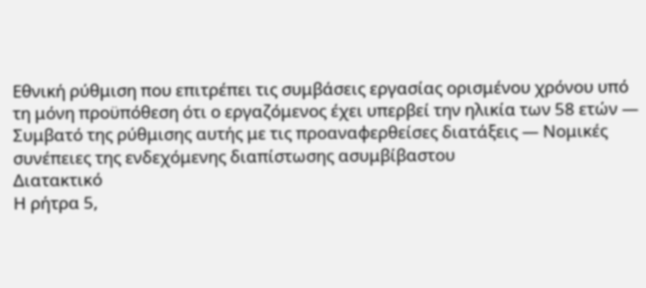Εθνική ρύθμιση που επιτρέπει τις συμβάσεις εργασίας ορισμένου χρόνου υπό τη μόνη προϋπόθεση ότι ο εργαζόμενος έχει υπερβεί την ηλικία των 58 ετών — Συμβατό της ρύθμισης αυτής με τις προαναφερθείσες διατάξεις — Νομικές συνέπειες της ενδεχόμενης διαπίστωσης ασυμβίβαστου
Διατακτικό
Η ρήτρα 5,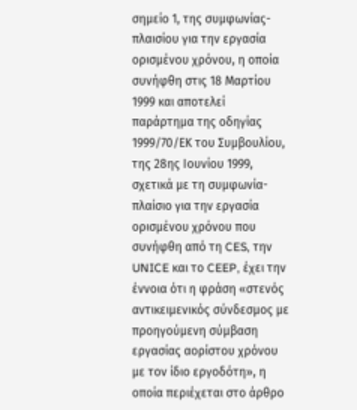σημείο 1, της συμφωνίας-πλαισίου για την εργασία ορισμένου χρόνου, η οποία συνήφθη στις 18 Μαρτίου 1999 και αποτελεί παράρτημα της οδηγίας 1999/70/ΕΚ του Συμβουλίου, της 28ης Ιουνίου 1999, σχετικά με τη συμφωνία-πλαίσιο για την εργασία ορισμένου χρόνου που συνήφθη από τη CES, την UNICE και το CEEP, έχει την έννοια ότι η φράση «στενός αντικειμενικός σύνδεσμος με προηγούμενη σύμβαση εργασίας αορίστου χρόνου με τον ίδιο εργοδότη», η οποία περιέχεται στο άρθρο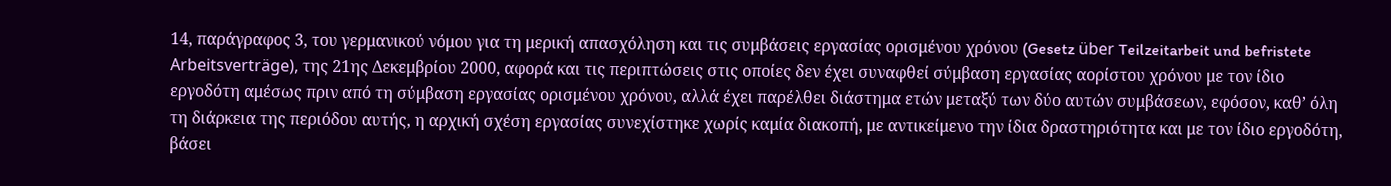14, παράγραφος 3, του γερμανικού νόμου για τη μερική απασχόληση και τις συμβάσεις εργασίας ορισμένου χρόνου (Gesetz über Teilzeitarbeit und befristete Arbeitsverträge), της 21ης Δεκεμβρίου 2000, αφορά και τις περιπτώσεις στις οποίες δεν έχει συναφθεί σύμβαση εργασίας αορίστου χρόνου με τον ίδιο εργοδότη αμέσως πριν από τη σύμβαση εργασίας ορισμένου χρόνου, αλλά έχει παρέλθει διάστημα ετών μεταξύ των δύο αυτών συμβάσεων, εφόσον, καθ’ όλη τη διάρκεια της περιόδου αυτής, η αρχική σχέση εργασίας συνεχίστηκε χωρίς καμία διακοπή, με αντικείμενο την ίδια δραστηριότητα και με τον ίδιο εργοδότη, βάσει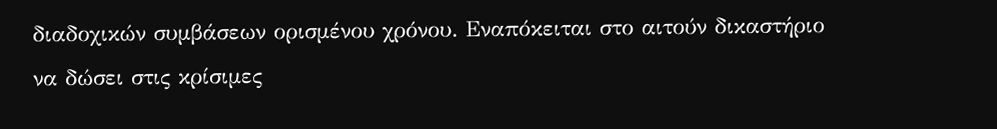διαδοχικών συμβάσεων ορισμένου χρόνου. Εναπόκειται στο αιτούν δικαστήριο να δώσει στις κρίσιμες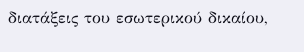διατάξεις του εσωτερικού δικαίου,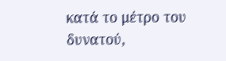κατά το μέτρο του δυνατού,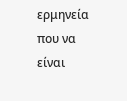ερμηνεία που να είναι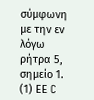σύμφωνη με την εν λόγω ρήτρα 5, σημείο 1.
(1) ΕΕ C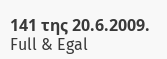141 της 20.6.2009.
Full & Egal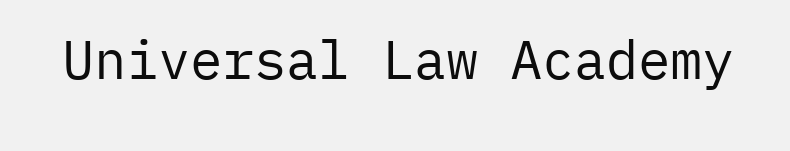Universal Law Academy